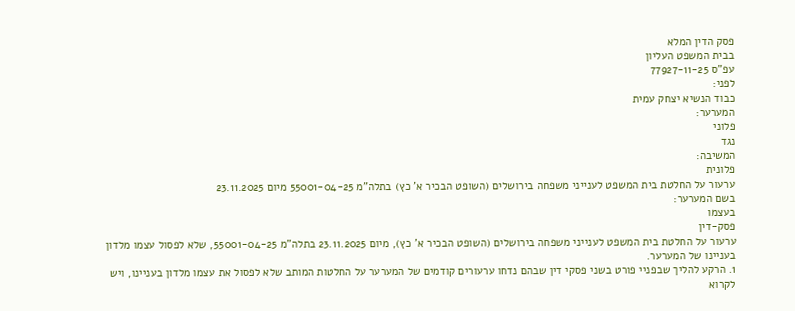פסק הדין המלא
בבית המשפט העליון
עפ"ס 77927-11-25
לפני:
כבוד הנשיא יצחק עמית
המערער:
פלוני
נגד
המשיבה:
פלונית
ערעור על החלטת בית המשפט לענייני משפחה בירושלים (השופט הבכיר א' כץ) בתלה"מ 55001-04-25 מיום 23.11.2025
בשם המערער:
בעצמו
פסק-דין
ערעור על החלטת בית המשפט לענייני משפחה בירושלים (השופט הבכיר א' כץ), מיום 23.11.2025 בתלה"מ 55001-04-25, שלא לפסול עצמו מלדון בעניינו של המערער.
1. הרקע להליך שבפניי פורט בשני פסקי דין שבהם נדחו ערעורים קודמים של המערער על החלטות המותב שלא לפסול את עצמו מלדון בעניינו, ויש לקרוא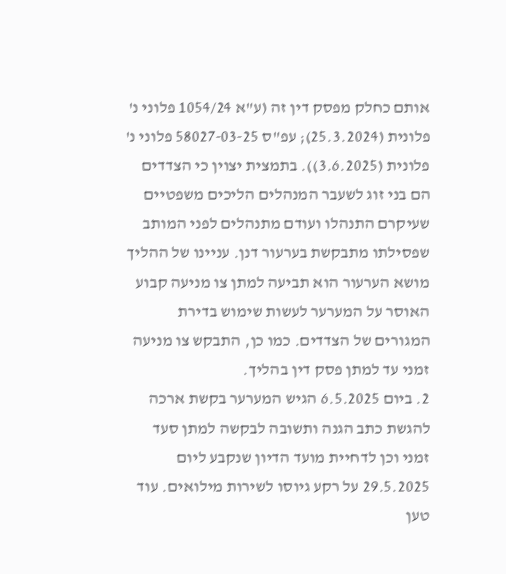אותם כחלק מפסק דין זה (ע"א 1054/24 פלוני נ' פלונית (25.3.2024); עפ"ס 58027-03-25 פלוני נ' פלונית (3.6.2025)). בתמצית יצוין כי הצדדים הם בני זוג לשעבר המנהלים הליכים משפטיים שעיקרם התנהלו ועודם מתנהלים לפני המותב שפסילתו מתבקשת בערעור דנן. עניינו של ההליך מושא הערעור הוא תביעה למתן צו מניעה קבוע האוסר על המערער לעשות שימוש בדירת המגורים של הצדדים. כמו כן, התבקש צו מניעה זמני עד למתן פסק דין בהליך.
2. ביום 6.5.2025 הגיש המערער בקשת ארכה להגשת כתב הגנה ותשובה לבקשה למתן סעד זמני וכן לדחיית מועד הדיון שנקבע ליום 29.5.2025 על רקע גיוסו לשירות מילואים. עוד טען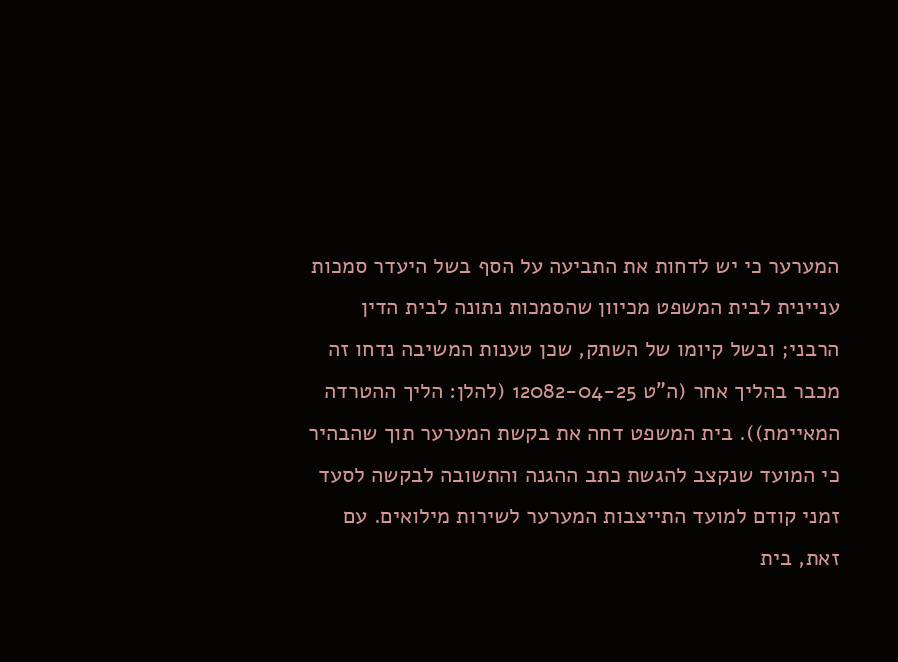המערער כי יש לדחות את התביעה על הסף בשל היעדר סמכות עניינית לבית המשפט מכיוון שהסמכות נתונה לבית הדין הרבני; ובשל קיומו של השתק, שכן טענות המשיבה נדחו זה מכבר בהליך אחר (ה"ט 12082-04-25 (להלן: הליך ההטרדה המאיימת)). בית המשפט דחה את בקשת המערער תוך שהבהיר כי המועד שנקצב להגשת כתב ההגנה והתשובה לבקשה לסעד זמני קודם למועד התייצבות המערער לשירות מילואים. עם זאת, בית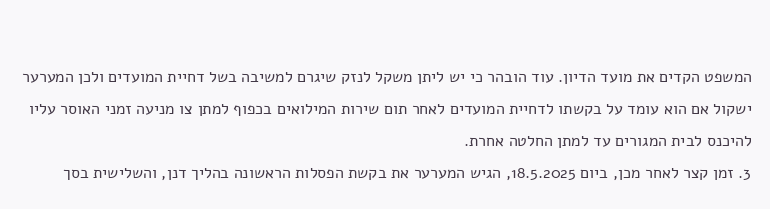המשפט הקדים את מועד הדיון. עוד הובהר כי יש ליתן משקל לנזק שיגרם למשיבה בשל דחיית המועדים ולכן המערער ישקול אם הוא עומד על בקשתו לדחיית המועדים לאחר תום שירות המילואים בכפוף למתן צו מניעה זמני האוסר עליו להיכנס לבית המגורים עד למתן החלטה אחרת.
3. זמן קצר לאחר מכן, ביום 18.5.2025, הגיש המערער את בקשת הפסלות הראשונה בהליך דנן, והשלישית בסך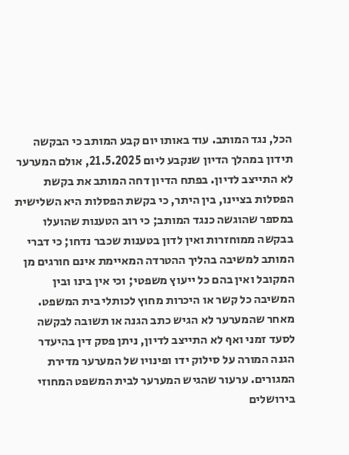הכל, נגד המותב. עוד באותו יום קבע המותב כי הבקשה תידון במהלך הדיון שנקבע ליום 21.5.2025, אולם המערער לא התייצב לדיון. בפתח הדיון דחה המותב את בקשת הפסלות בציינו, בין היתר, כי בקשת הפסלות היא השלישית במספר שהוגשה כנגד המותב; כי רוב הטענות שהועלו בבקשה ממוחזרות ואין לדון בטענות שכבר נדחו; כי דברי המותב למשיבה בהליך ההטרדה המאיימת אינם חורגים מן המקובל ואין בהם כל ייעוץ משפטי; וכי אין בינו ובין המשיבה כל קשר או היכרות מחוץ לכותלי בית המשפט. מאחר שהמערער לא הגיש כתב הגנה או תשובה לבקשה לסעד זמני ואף לא התייצב לדיון, ניתן פסק דין בהיעדר הגנה המורה על סילוק ידו ופינויו של המערער מדירת המגורים. ערעור שהגיש המערער לבית המשפט המחוזי בירושלים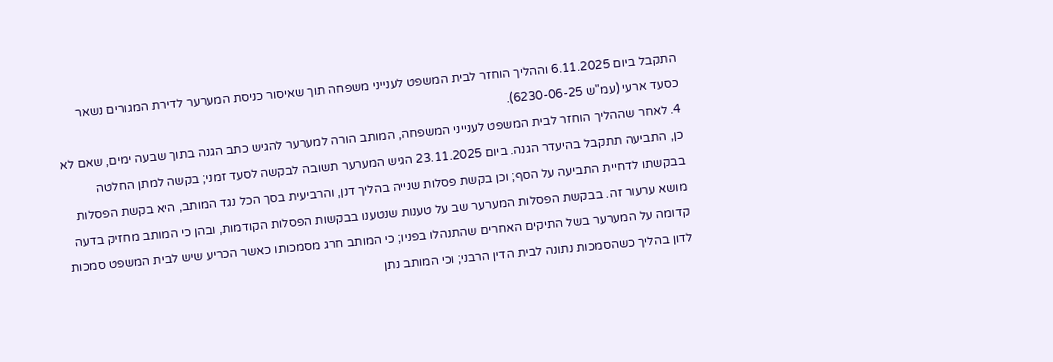התקבל ביום 6.11.2025 וההליך הוחזר לבית המשפט לענייני משפחה תוך שאיסור כניסת המערער לדירת המגורים נשאר כסעד ארעי (עמ"ש 6230-06-25).
4. לאחר שההליך הוחזר לבית המשפט לענייני המשפחה, המותב הורה למערער להגיש כתב הגנה בתוך שבעה ימים, שאם לא כן, התביעה תתקבל בהיעדר הגנה. ביום 23.11.2025 הגיש המערער תשובה לבקשה לסעד זמני; בקשה למתן החלטה בבקשתו לדחיית התביעה על הסף; וכן בקשת פסלות שנייה בהליך דנן, והרביעית בסך הכל נגד המותב, היא בקשת הפסלות מושא ערעור זה. בבקשת הפסלות המערער שב על טענות שנטענו בבקשות הפסלות הקודמות, ובהן כי המותב מחזיק בדעה קדומה על המערער בשל התיקים האחרים שהתנהלו בפניו; כי המותב חרג מסמכותו כאשר הכריע שיש לבית המשפט סמכות לדון בהליך כשהסמכות נתונה לבית הדין הרבני; וכי המותב נתן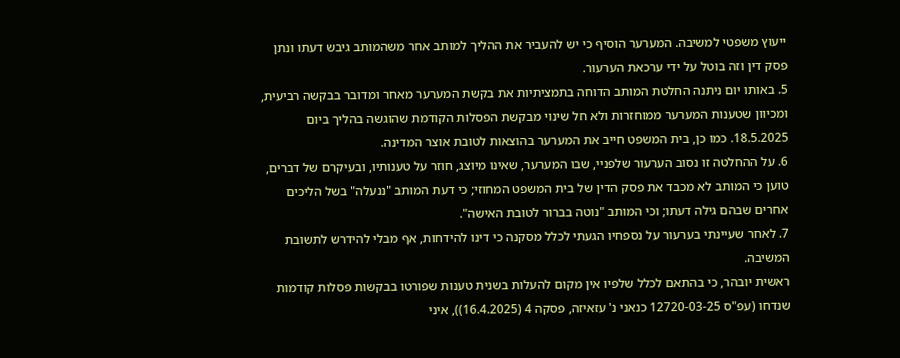ייעוץ משפטי למשיבה. המערער הוסיף כי יש להעביר את ההליך למותב אחר משהמותב גיבש דעתו ונתן פסק דין וזה בוטל על ידי ערכאת הערעור.
5. באותו יום ניתנה החלטת המותב הדוחה בתמציתיות את בקשת המערער מאחר ומדובר בבקשה רביעית, ומכיוון שטענות המערער ממוחזרות ולא חל שינוי מבקשת הפסלות הקודמת שהוגשה בהליך ביום 18.5.2025. כמו כן, בית המשפט חייב את המערער בהוצאות לטובת אוצר המדינה.
6. על ההחלטה זו נסוב הערעור שלפניי, שבו המערער, שאינו מיוצג, חוזר על טענותיו, ובעיקרם של דברים, טוען כי המותב לא מכבד את פסק הדין של בית המשפט המחוזי; כי דעת המותב "ננעלה" בשל הליכים אחרים שבהם גילה דעתו; וכי המותב "נוטה בברור לטובת האישה".
7. לאחר שעיינתי בערעור על נספחיו הגעתי לכלל מסקנה כי דינו להידחות, אף מבלי להידרש לתשובת המשיבה.
ראשית יובהר, כי בהתאם לכלל שלפיו אין מקום להעלות בשנית טענות שפורטו בבקשות פסלות קודמות שנדחו (עפ"ס 12720-03-25 כנאני נ' עזאיזה, פסקה 4 (16.4.2025)), איני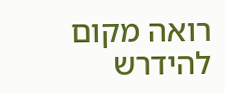רואה מקום להידרש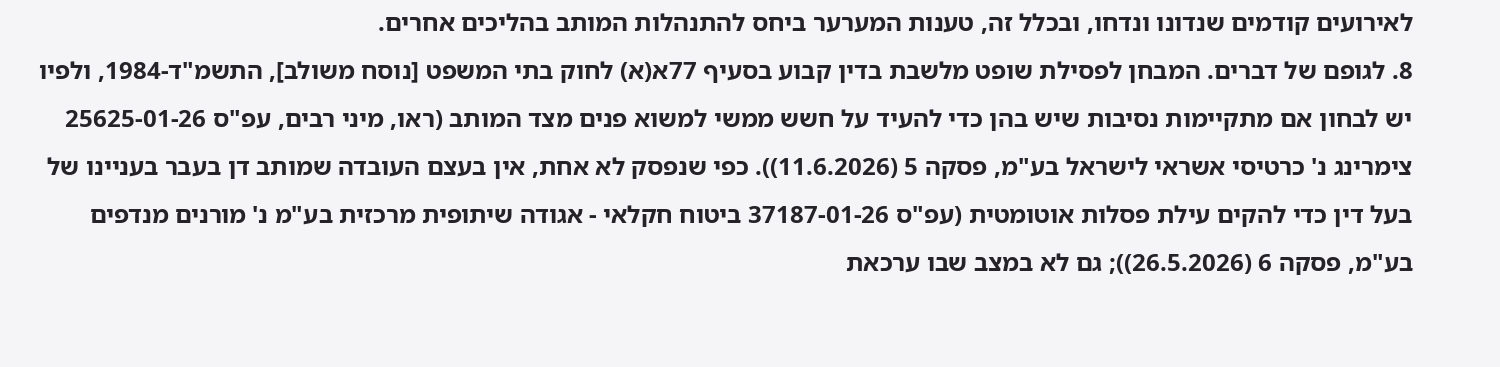לאירועים קודמים שנדונו ונדחו, ובכלל זה, טענות המערער ביחס להתנהלות המותב בהליכים אחרים.
8. לגופם של דברים. המבחן לפסילת שופט מלשבת בדין קבוע בסעיף 77א(א) לחוק בתי המשפט [נוסח משולב], התשמ"ד-1984, ולפיו יש לבחון אם מתקיימות נסיבות שיש בהן כדי להעיד על חשש ממשי למשוא פנים מצד המותב (ראו, מיני רבים, עפ"ס 25625-01-26 צימרינג נ' כרטיסי אשראי לישראל בע"מ, פסקה 5 (11.6.2026)). כפי שנפסק לא אחת, אין בעצם העובדה שמותב דן בעבר בעניינו של בעל דין כדי להקים עילת פסלות אוטומטית (עפ"ס 37187-01-26 ביטוח חקלאי - אגודה שיתופית מרכזית בע"מ נ' מורנים מנדפים בע"מ, פסקה 6 (26.5.2026)); גם לא במצב שבו ערכאת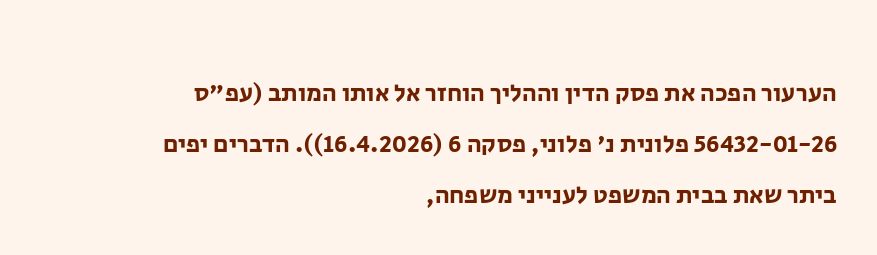הערעור הפכה את פסק הדין וההליך הוחזר אל אותו המותב (עפ"ס 56432-01-26 פלונית נ' פלוני, פסקה 6 (16.4.2026)). הדברים יפים ביתר שאת בבית המשפט לענייני משפחה,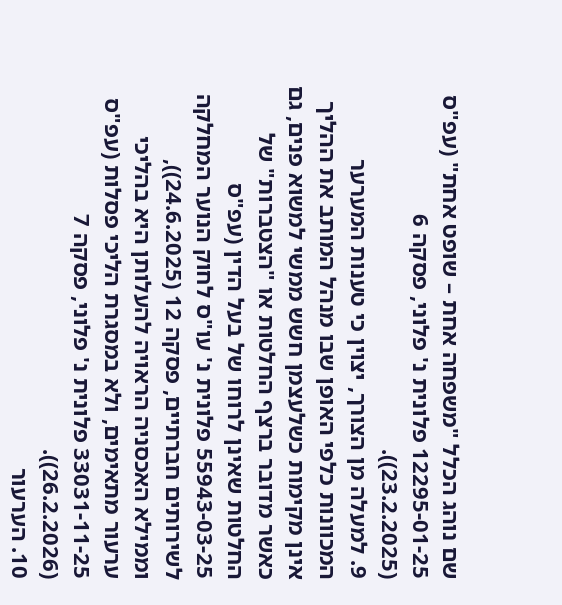שם נוהג הכלל "משפחה אחת – שופט אחת" (עפ"ס 12295-01-25 פלונית נ' פלוני, פסקה 6 (23.2.2025)).
9. למעלה מן הצורך, יצוין כי טענות המערער המכוונות כלפי האופן שבו מנהל המותב את ההליך אינן מקימות כשלעצמן חשש ממשי למשוא פנים, גם כאשר מדובר ברצף החלטות או "הצטברות" של החלטות שאינן לרוחו של בעל הדין (עפ"ס 55943-03-25 פלונית נ' עו"ס לחוק הנוער המחלקה לשירותים חברתיים, פסקה 12 (24.6.2025)), וממילא האכסניה הראויה להעלותן היא בהליכי ערעור מתאימים, ולא במסגרת הליכי פסלות (עפ"ס 33031-11-25 פלונית נ' פלוני, פסקה 7 (26.2.2026)).
10. הערעור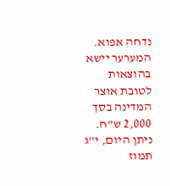נדחה אפוא. המערער יישא בהוצאות לטובת אוצר המדינה בסך 2,000 ש"ח.
ניתן היום, י"ג תמוז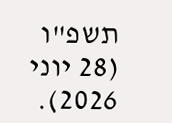תשפ"ו (28 יוני 2026).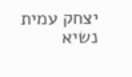יצחק עמית
נשיא